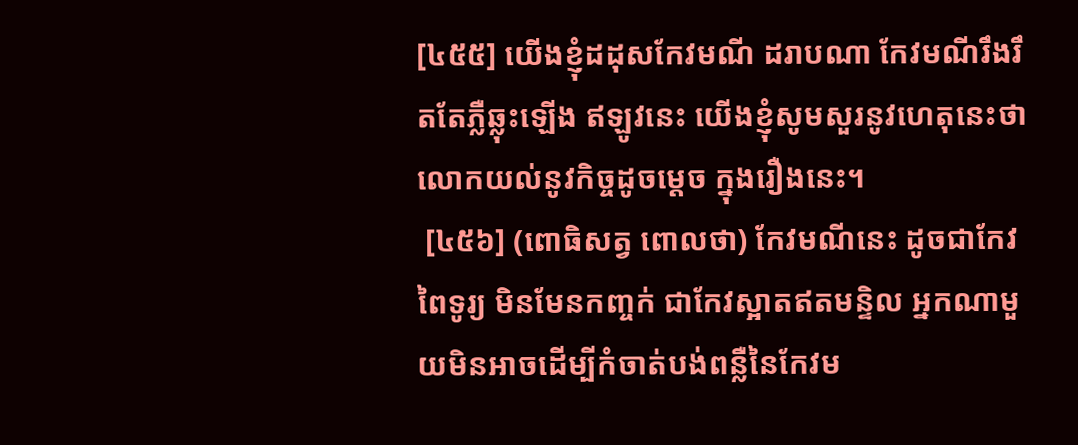[៤៥៥] យើងខ្ញុំដដុសកែវមណី ដរាបណា កែវមណីរឹងរឹតតែភ្លឺឆ្លុះឡើង ឥឡូវនេះ យើងខ្ញុំសូមសួរនូវហេតុនេះថា លោកយល់នូវកិច្ចដូចម្ដេច ក្នុងរឿងនេះ។
 [៤៥៦] (ពោធិសត្វ ពោលថា) កែវមណីនេះ ដូចជាកែវពៃទូរ្យ មិនមែនកញ្ចក់ ជាកែវស្អាតឥតមន្ទិល អ្នកណាមួយមិនអាចដើម្បីកំចាត់បង់ពន្លឺនៃកែវម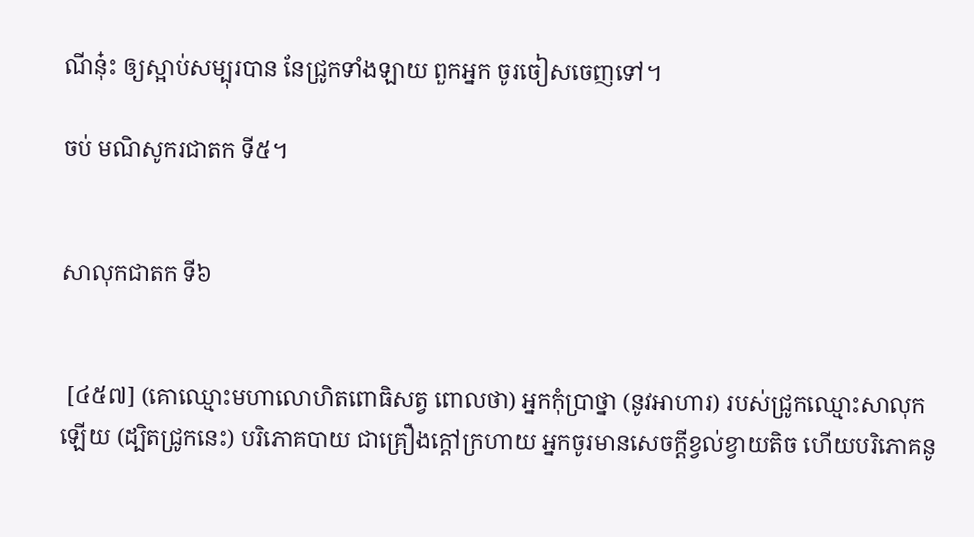ណីនុ៎ះ ឲ្យស្អាប់សម្បុរបាន នែជ្រូកទាំងឡាយ ពួកអ្នក ចូរចៀសចេញទៅ។

ចប់ មណិសូករជាតក ទី៥។


សាលុកជាតក ទី៦


 [៤៥៧] (គោឈ្មោះមហាលោហិតពោធិសត្វ ពោលថា) អ្នកកុំប្រាថ្នា (នូវអាហារ) របស់ជ្រូកឈ្មោះសាលុកឡើយ (ដ្បិតជ្រូកនេះ) បរិភោគបាយ ជាគ្រឿងក្ដៅក្រហាយ អ្នកចូរមានសេចក្ដីខ្វល់ខ្វាយតិច ហើយបរិភោគនូ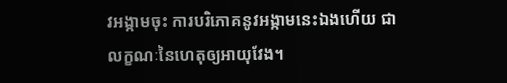វអង្កាមចុះ ការបរិភោគនូវអង្កាមនេះឯងហើយ ជាលក្ខណៈនៃហេតុឲ្យអាយុវែង។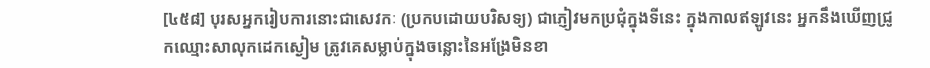[៤៥៨] បុរសអ្នករៀបការនោះជាសេវកៈ (ប្រកបដោយបរិសទ្យ) ជាភ្ញៀវមកប្រជុំក្នុងទីនេះ ក្នុងកាលឥឡូវនេះ អ្នកនឹងឃើញជ្រូកឈ្មោះសាលុកដេកស្ងៀម ត្រូវគេសម្លាប់ក្នុងចន្លោះនៃអង្រែមិនខា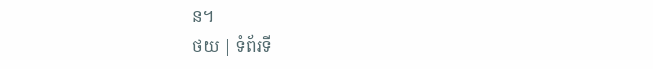ន។
ថយ | ទំព័រទី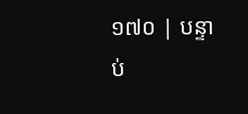១៧០ | បន្ទាប់